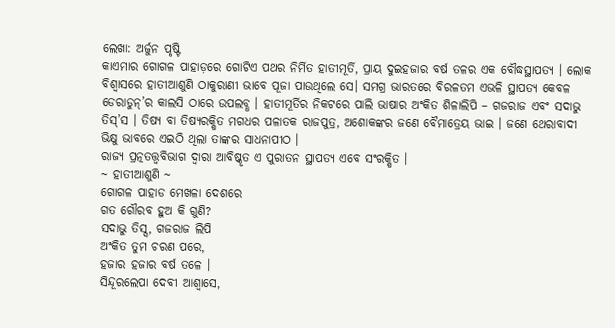ଲେଖା: ଅର୍ଜୁନ ପୃଷ୍ଟି
କାଏମାର ଗୋଗଳ ପାହାଡ଼ରେ ଗୋଟିଏ ପଥର ନିର୍ମିତ ହାତୀମୂର୍ତି, ପ୍ରାୟ ଦୁଇହଜାର ବର୍ଷ ତଳର ଏକ ବୌଦ୍ଧସ୍ଥାପତ୍ୟ । ଲୋକ ବିଶ୍ବାସରେ ହାତୀଆଶୁଣି ଠାକୁରାଣୀ ଭାବେ ପୂଜା ପାଉଥିଲେ ସେ। ସମଗ୍ର ଭାରତରେ ବିରଳତମ ଏଭଳି ସ୍ଥାପତ୍ୟ କେବଳ ଡେରାଡୁନ୍’ର କାଲସି ଠାରେ ଉପଲବ୍ଧ । ହାତୀମୂର୍ତିର ନିକଟରେ ପାଲି ଭାଷାର ଅଂକିତ ଶିଳାଲିପି – ଗଜରାଜ ଏବଂ ସଦାଭୁ ତିସ୍’ସ । ତିଷ୍ୟ ବା ତିଷ୍ୟରକ୍ଷିତ ମଗଧର ପଳାତକ ରାଜପୁତ୍ର, ଅଶୋକଙ୍କର ଜଣେ ବୈମାତ୍ରେୟ ଭାଇ । ଜଣେ ଥେରାବାଦୀ ଭିକ୍ଷୁ ଭାବରେ ଏଇଠି ଥିଲା ତାଙ୍କର ସାଧନାପୀଠ ।
ରାଜ୍ୟ ପ୍ରତ୍ନତତ୍ତ୍ବବିଭାଗ ଦ୍ବାରା ଆବିଷ୍କୃତ ଏ ପୁରାତନ ସ୍ଥାପତ୍ୟ ଏବେ ସଂରକ୍ଷିତ ।
~ ହାତୀଆଶୁଣି ~
ଗୋଗଳ ପାହାଡ ମେଖଳା ଦେଶରେ
ଗତ ଗୌରବ ହୁଅ କି ଗୁଣି?
ସଦାଭୁ ତିସ୍ସ, ଗଜରାଜ ଲିପି
ଅଂକିତ ତୁମ ଚରଣ ପରେ,
ହଜାର ହଜାର ବର୍ଷ ତଳେ ।
ସିନ୍ଦୂରଲେପା ଦେବୀ ଆଶ୍ବାସେ,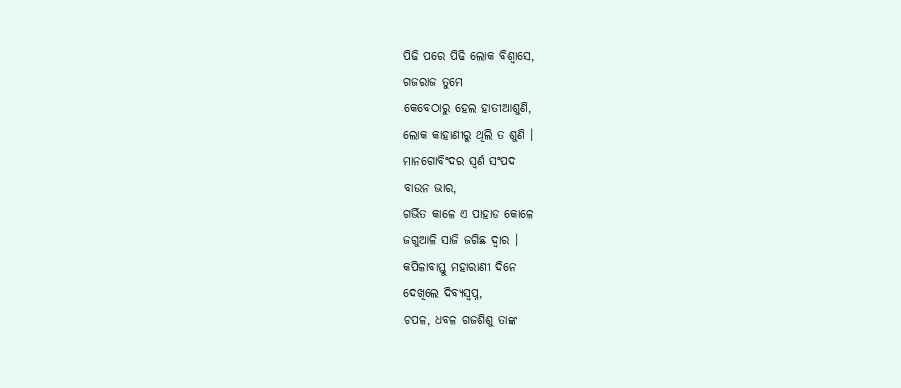ପିଢି ପରେ ପିଢି ଲୋକ ବିଶ୍ବାସେ,
ଗଜରାଜ ତୁମେ
କେବେଠାରୁ ହେଲ ହାତୀଆଶୁଣି,
ଲୋକ କାହାଣୀରୁ ଥିଲି ତ ଶୁଣି ।
ମାନଗୋବିଂଦର ସ୍ବର୍ଣ ସଂପଦ
ବାଉନ ଭାର,
ଗର୍ଭିତ କାଳେ ଏ ପାହାଡ କୋଳେ
ଜଗୁଆଳି ସାଜି ଜଗିଛ ଦ୍ବାର ।
କପିଳାବାସ୍ତୁ ମହାରାଣୀ ଦିନେ
ଦେଖିଲେ ଦିବ୍ୟସ୍ବପ୍ନ,
ଚପଳ, ଧବଳ ଗଜଶିଶୁ ତାଙ୍କ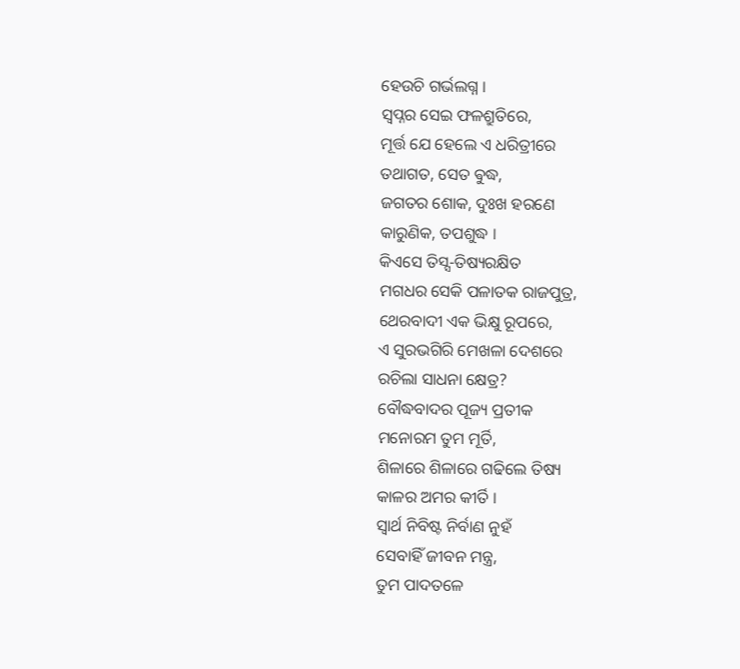ହେଉଚି ଗର୍ଭଲଗ୍ନ ।
ସ୍ବପ୍ନର ସେଇ ଫଳଶ୍ରୁତିରେ,
ମୂର୍ତ୍ତ ଯେ ହେଲେ ଏ ଧରିତ୍ରୀରେ
ତଥାଗତ, ସେତ ଵୁଦ୍ଧ,
ଜଗତର ଶୋକ, ଦୁଃଖ ହରଣେ
କାରୁଣିକ, ତପଶୁଦ୍ଧ ।
କିଏସେ ତିସ୍ସ-ତିଷ୍ୟରକ୍ଷିତ
ମଗଧର ସେକି ପଳାତକ ରାଜପୁତ୍ର,
ଥେରବାଦୀ ଏକ ଭିକ୍ଷୁ ରୂପରେ,
ଏ ସୁରଭଗିରି ମେଖଳା ଦେଶରେ
ରଚିଲା ସାଧନା କ୍ଷେତ୍ର?
ବୌଦ୍ଧବାଦର ପୂଜ୍ୟ ପ୍ରତୀକ
ମନୋରମ ତୁମ ମୂର୍ତି,
ଶିଳାରେ ଶିଳାରେ ଗଢିଲେ ତିଷ୍ୟ
କାଳର ଅମର କୀର୍ତି ।
ସ୍ବାର୍ଥ ନିବିଷ୍ଟ ନିର୍ବାଣ ନୁହଁ
ସେବାହିଁ ଜୀବନ ମନ୍ତ୍ର,
ତୁମ ପାଦତଳେ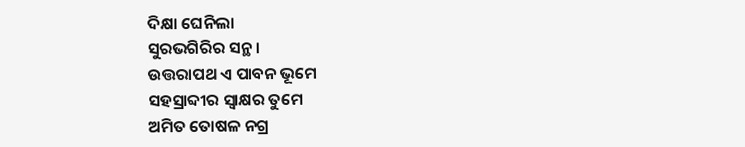ଦିକ୍ଷା ଘେନିଲା
ସୁରଭଗିରିର ସନ୍ଥ ।
ଉତ୍ତରାପଥ ଏ ପାବନ ଭୂମେ
ସହସ୍ରାବ୍ଦୀର ସ୍ବାକ୍ଷର ତୁମେ
ଅମିତ ତୋଷଳ ନଗ୍ର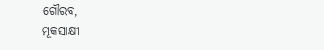ଗୌରବ,
ମୂକସାକ୍ଷୀ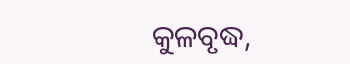କୁଳବୃଦ୍ଧ,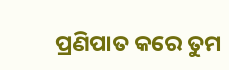ପ୍ରଣିପାତ କରେ ତୁମ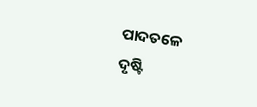ପାଦତଳେ
ଦୃଷ୍ଟି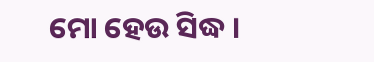ମୋ ହେଉ ସିଦ୍ଧ ।